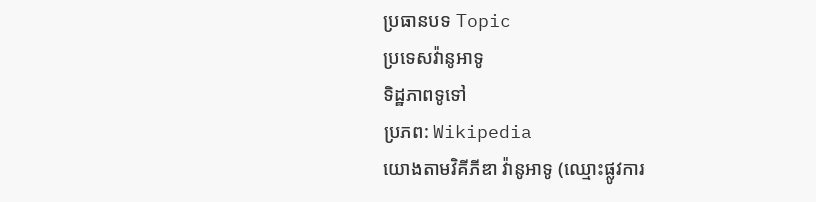ប្រធានបទ Topic
ប្រទេសវ៉ានូអាទូ
ទិដ្ឋភាពទូទៅ
ប្រភព: Wikipedia
យោងតាមវិគីភីឌា វ៉ានូអាទូ (ឈ្មោះផ្លូវការ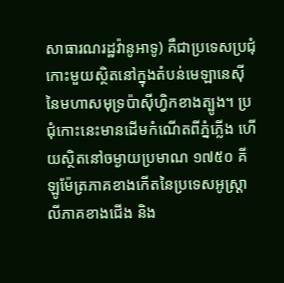សាធារណរដ្ឋវ៉ានូអាទូ) គឺជាប្រទេសប្រជុំកោះមួយស្ថិតនៅក្នុងតំបន់មេឡានេស៊ី នៃមហាសមុទ្រប៉ាស៊ីហ្វិកខាងត្បូង។ ប្រជុំកោះនេះមានដើមកំណើតពីភ្នំភ្លើង ហើយស្ថិតនៅចម្ងាយប្រមាណ ១៧៥០ គីឡូម៉ែត្រភាគខាងកើតនៃប្រទេសអូស្ត្រាលីភាគខាងជើង និង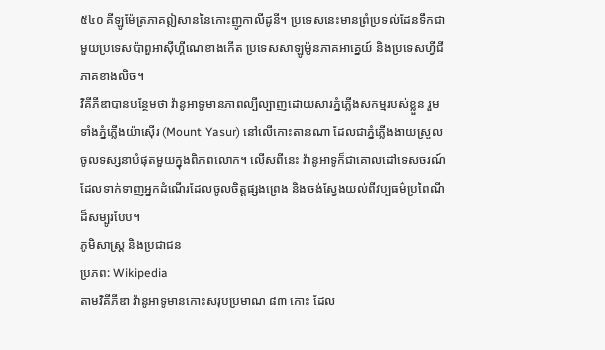៥៤០ គីឡូម៉ែត្រភាគឦសាននៃកោះញូកាលីដូនី។ ប្រទេសនេះមានព្រំប្រទល់ដែនទឹកជាមួយប្រទេសប៉ាពួអាស៊ីហ្គីណេខាងកើត ប្រទេសសាឡូម៉ូនភាគអាគ្នេយ៍ និងប្រទេសហ្វីជីភាគខាងលិច។
វិគីភីឌាបានបន្ថែមថា វ៉ានូអាទូមានភាពល្បីល្បាញដោយសារភ្នំភ្លើងសកម្មរបស់ខ្លួន រួមទាំងភ្នំភ្លើងយ៉ាស៊ើរ (Mount Yasur) នៅលើកោះតានណា ដែលជាភ្នំភ្លើងងាយស្រួលចូលទស្សនាបំផុតមួយក្នុងពិភពលោក។ លើសពីនេះ វ៉ានូអាទូក៏ជាគោលដៅទេសចរណ៍ដែលទាក់ទាញអ្នកដំណើរដែលចូលចិត្តផ្សងព្រេង និងចង់ស្វែងយល់ពីវប្បធម៌ប្រពៃណីដ៏សម្បូរបែប។
ភូមិសាស្ត្រ និងប្រជាជន
ប្រភព: Wikipedia
តាមវិគីភីឌា វ៉ានូអាទូមានកោះសរុបប្រមាណ ៨៣ កោះ ដែល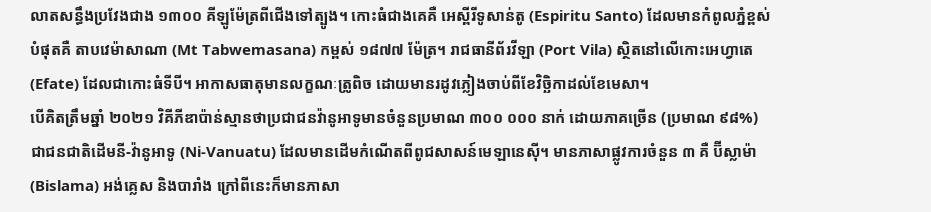លាតសន្ធឹងប្រវែងជាង ១៣០០ គីឡូម៉ែត្រពីជើងទៅត្បូង។ កោះធំជាងគេគឺ អេស្ពីរីទូសាន់តូ (Espiritu Santo) ដែលមានកំពូលភ្នំខ្ពស់បំផុតគឺ តាបវេម៉ាសាណា (Mt Tabwemasana) កម្ពស់ ១៨៧៧ ម៉ែត្រ។ រាជធានីព័រវីឡា (Port Vila) ស្ថិតនៅលើកោះអេហ្វាតេ (Efate) ដែលជាកោះធំទីបី។ អាកាសធាតុមានលក្ខណៈត្រូពិច ដោយមានរដូវភ្លៀងចាប់ពីខែវិច្ឆិកាដល់ខែមេសា។
បើគិតត្រឹមឆ្នាំ ២០២១ វិគីភីឌាប៉ាន់ស្មានថាប្រជាជនវ៉ានូអាទូមានចំនួនប្រមាណ ៣០០ ០០០ នាក់ ដោយភាគច្រើន (ប្រមាណ ៩៨%) ជាជនជាតិដើមនី-វ៉ានូអាទូ (Ni-Vanuatu) ដែលមានដើមកំណើតពីពូជសាសន៍មេឡានេស៊ី។ មានភាសាផ្លូវការចំនួន ៣ គឺ ប៊ីស្លាម៉ា (Bislama) អង់គ្លេស និងបារាំង ក្រៅពីនេះក៏មានភាសា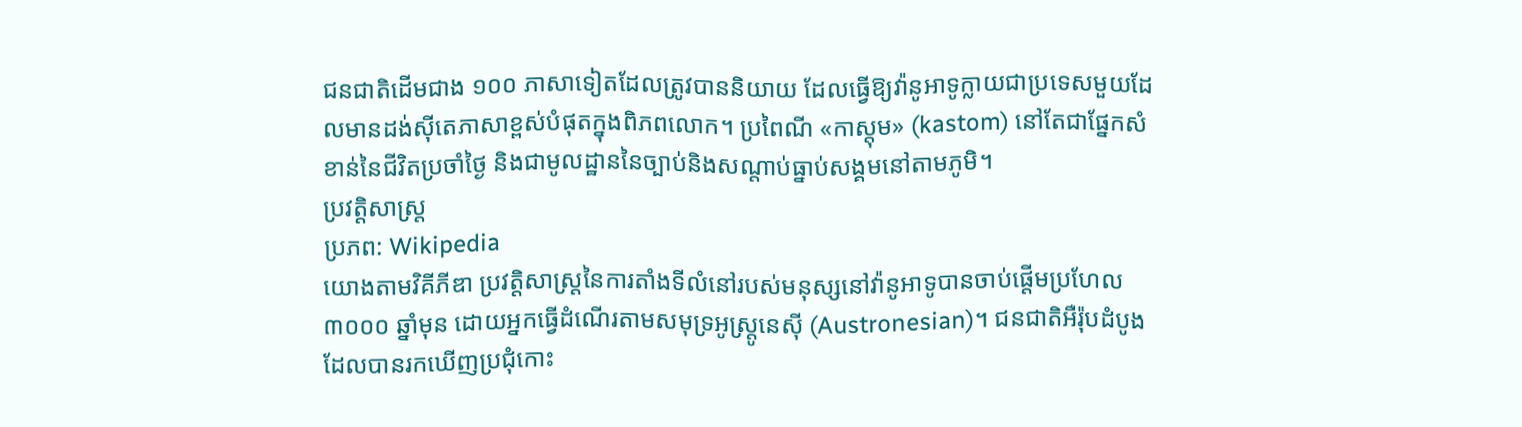ជនជាតិដើមជាង ១០០ ភាសាទៀតដែលត្រូវបាននិយាយ ដែលធ្វើឱ្យវ៉ានូអាទូក្លាយជាប្រទេសមួយដែលមានដង់ស៊ីតេភាសាខ្ពស់បំផុតក្នុងពិភពលោក។ ប្រពៃណី «កាស្តុម» (kastom) នៅតែជាផ្នែកសំខាន់នៃជីវិតប្រចាំថ្ងៃ និងជាមូលដ្ឋាននៃច្បាប់និងសណ្តាប់ធ្នាប់សង្គមនៅតាមភូមិ។
ប្រវត្តិសាស្ត្រ
ប្រភព: Wikipedia
យោងតាមវិគីភីឌា ប្រវត្តិសាស្ត្រនៃការតាំងទីលំនៅរបស់មនុស្សនៅវ៉ានូអាទូបានចាប់ផ្តើមប្រហែល ៣០០០ ឆ្នាំមុន ដោយអ្នកធ្វើដំណើរតាមសមុទ្រអូស្ត្រូនេស៊ី (Austronesian)។ ជនជាតិអឺរ៉ុបដំបូងដែលបានរកឃើញប្រជុំកោះ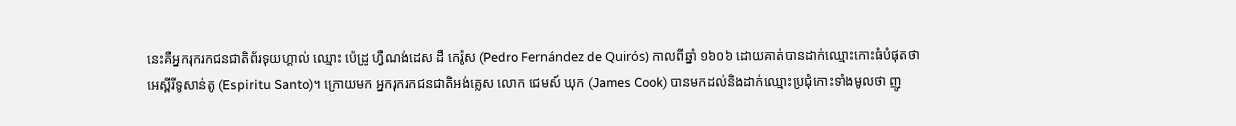នេះគឺអ្នករុករកជនជាតិព័រទុយហ្គាល់ ឈ្មោះ ប៉េដ្រូ ហ្វឺណង់ដេស ដឺ កេរ៉ូស (Pedro Fernández de Quirós) កាលពីឆ្នាំ ១៦០៦ ដោយគាត់បានដាក់ឈ្មោះកោះធំបំផុតថា អេស្ពីរីទូសាន់តូ (Espiritu Santo)។ ក្រោយមក អ្នករុករកជនជាតិអង់គ្លេស លោក ជេមស៍ ឃុក (James Cook) បានមកដល់និងដាក់ឈ្មោះប្រជុំកោះទាំងមូលថា ញូ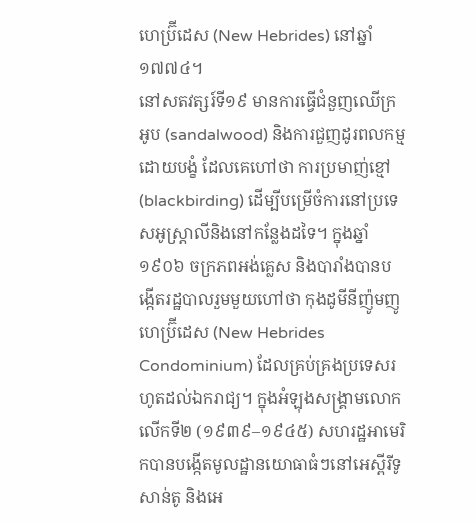ហេប្រ៊ីដេស (New Hebrides) នៅឆ្នាំ ១៧៧៤។
នៅសតវត្សរ៍ទី១៩ មានការធ្វើជំនួញឈើក្រអូប (sandalwood) និងការជួញដូរពលកម្មដោយបង្ខំ ដែលគេហៅថា ការប្រមាញ់ខ្មៅ (blackbirding) ដើម្បីបម្រើចំការនៅប្រទេសអូស្ត្រាលីនិងនៅកន្លែងដទៃ។ ក្នុងឆ្នាំ ១៩០៦ ចក្រភពអង់គ្លេស និងបារាំងបានបង្កើតរដ្ឋបាលរួមមួយហៅថា កុងដូមីនីញ៉ូមញូហេប្រ៊ីដេស (New Hebrides Condominium) ដែលគ្រប់គ្រងប្រទេសរហូតដល់ឯករាជ្យ។ ក្នុងអំឡុងសង្គ្រាមលោកលើកទី២ (១៩៣៩–១៩៤៥) សហរដ្ឋអាមេរិកបានបង្កើតមូលដ្ឋានយោធាធំៗនៅអេស្ពីរីទូសាន់តូ និងអេ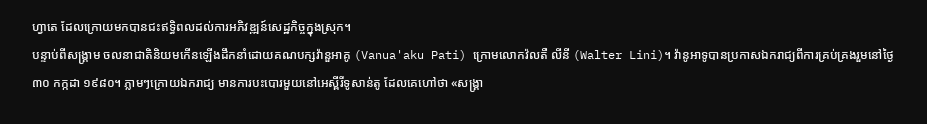ហ្វាតេ ដែលក្រោយមកបានជះឥទ្ធិពលដល់ការអភិវឌ្ឍន៍សេដ្ឋកិច្ចក្នុងស្រុក។
បន្ទាប់ពីសង្គ្រាម ចលនាជាតិនិយមកើនឡើងដឹកនាំដោយគណបក្សវ៉ានួអាគូ (Vanua'aku Pati) ក្រោមលោកវ៉លតឺ លីនី (Walter Lini)។ វ៉ានូអាទូបានប្រកាសឯករាជ្យពីការគ្រប់គ្រងរួមនៅថ្ងៃ ៣០ កក្កដា ១៩៨០។ ភ្លាមៗក្រោយឯករាជ្យ មានការបះបោរមួយនៅអេស្ពីរីទូសាន់តូ ដែលគេហៅថា «សង្គ្រា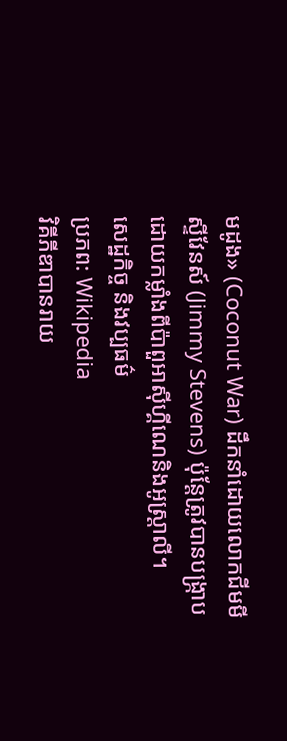មដូង» (Coconut War) ដឹកនាំដោយលោកជីមមី ស្ទីវែនស៍ (Jimmy Stevens) ប៉ុន្តែត្រូវបានបង្ក្រាបដោយកម្លាំងពីប៉ាពួអាស៊ីហ្គីណេនិងអូស្ត្រាលី។
សេដ្ឋកិច្ច និងវប្បធម៌
ប្រភព: Wikipedia
វិគីភីឌាបានរាយ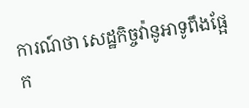ការណ៍ថា សេដ្ឋកិច្ចវ៉ានូអាទូពឹងផ្អែក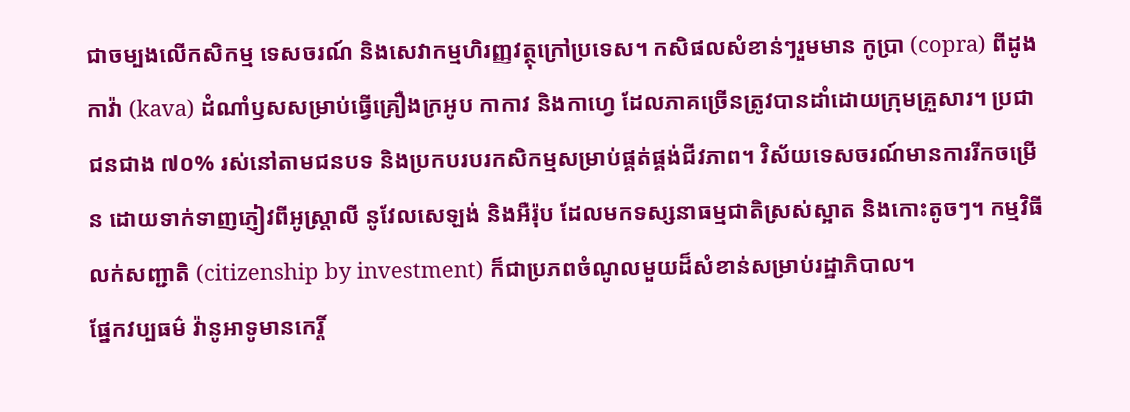ជាចម្បងលើកសិកម្ម ទេសចរណ៍ និងសេវាកម្មហិរញ្ញវត្ថុក្រៅប្រទេស។ កសិផលសំខាន់ៗរួមមាន កូប្រា (copra) ពីដូង កាវ៉ា (kava) ដំណាំឫសសម្រាប់ធ្វើគ្រឿងក្រអូប កាកាវ និងកាហ្វេ ដែលភាគច្រើនត្រូវបានដាំដោយក្រុមគ្រួសារ។ ប្រជាជនជាង ៧០% រស់នៅតាមជនបទ និងប្រកបរបរកសិកម្មសម្រាប់ផ្គត់ផ្គង់ជីវភាព។ វិស័យទេសចរណ៍មានការរីកចម្រើន ដោយទាក់ទាញភ្ញៀវពីអូស្ត្រាលី នូវែលសេឡង់ និងអឺរ៉ុប ដែលមកទស្សនាធម្មជាតិស្រស់ស្អាត និងកោះតូចៗ។ កម្មវិធីលក់សញ្ជាតិ (citizenship by investment) ក៏ជាប្រភពចំណូលមួយដ៏សំខាន់សម្រាប់រដ្ឋាភិបាល។
ផ្នែកវប្បធម៌ វ៉ានូអាទូមានកេរ្តិ៍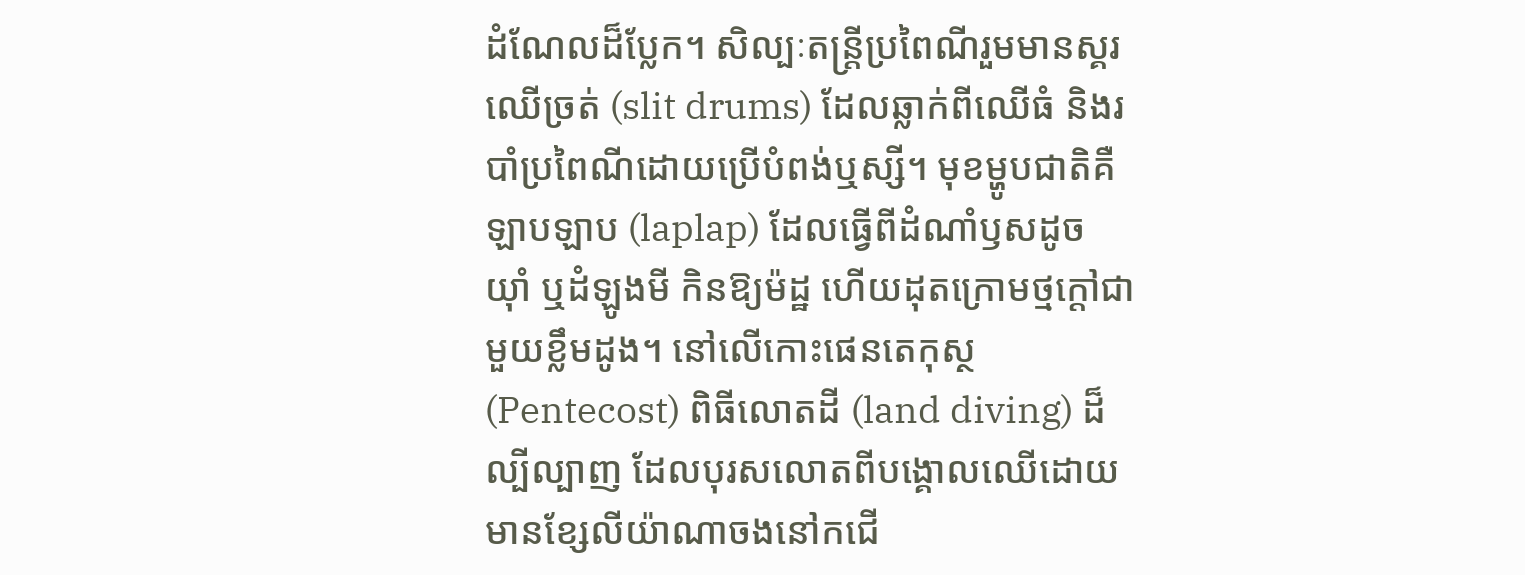ដំណែលដ៏ប្លែក។ សិល្បៈតន្រ្តីប្រពៃណីរួមមានស្គរឈើច្រត់ (slit drums) ដែលឆ្លាក់ពីឈើធំ និងរបាំប្រពៃណីដោយប្រើបំពង់ឬស្សី។ មុខម្ហូបជាតិគឺ ឡាបឡាប (laplap) ដែលធ្វើពីដំណាំឫសដូច យ៉ាំ ឬដំឡូងមី កិនឱ្យម៉ដ្ឋ ហើយដុតក្រោមថ្មក្ដៅជាមួយខ្លឹមដូង។ នៅលើកោះផេនតេកុស្ថ (Pentecost) ពិធីលោតដី (land diving) ដ៏ល្បីល្បាញ ដែលបុរសលោតពីបង្គោលឈើដោយមានខ្សែលីយ៉ាណាចងនៅកជើ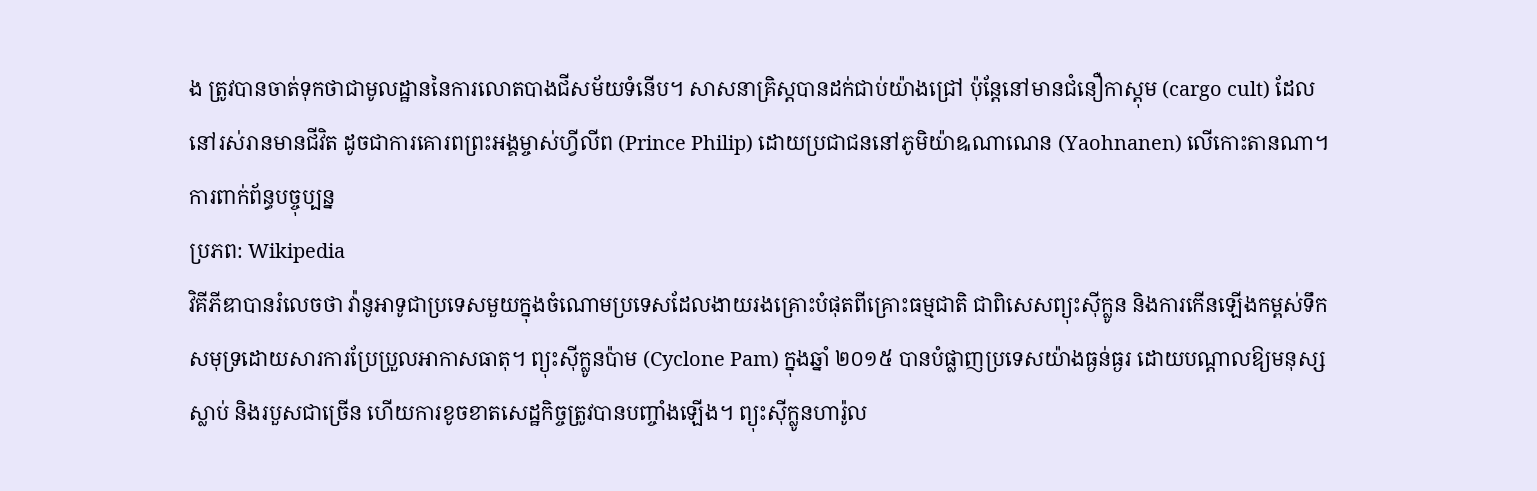ង ត្រូវបានចាត់ទុកថាជាមូលដ្ឋាននៃការលោតបាងជីសម័យទំនើប។ សាសនាគ្រិស្តបានដក់ជាប់យ៉ាងជ្រៅ ប៉ុន្តែនៅមានជំនឿកាស្តុម (cargo cult) ដែលនៅរស់រានមានជីវិត ដូចជាការគោរពព្រះអង្គម្ចាស់ហ្វីលីព (Prince Philip) ដោយប្រជាជននៅភូមិយ៉ាឩណាណេន (Yaohnanen) លើកោះតានណា។
ការពាក់ព័ន្ធបច្ចុប្បន្ន
ប្រភព: Wikipedia
វិគីភីឌាបានរំលេចថា វ៉ានូអាទូជាប្រទេសមួយក្នុងចំណោមប្រទេសដែលងាយរងគ្រោះបំផុតពីគ្រោះធម្មជាតិ ជាពិសេសព្យុះស៊ីក្លូន និងការកើនឡើងកម្ពស់ទឹកសមុទ្រដោយសារការប្រែប្រួលអាកាសធាតុ។ ព្យុះស៊ីក្លូនប៉ាម (Cyclone Pam) ក្នុងឆ្នាំ ២០១៥ បានបំផ្លាញប្រទេសយ៉ាងធ្ងន់ធ្ងរ ដោយបណ្តាលឱ្យមនុស្សស្លាប់ និងរបួសជាច្រើន ហើយការខូចខាតសេដ្ឋកិច្ចត្រូវបានបញ្ចាំងឡើង។ ព្យុះស៊ីក្លូនហារ៉ូល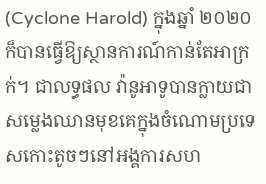(Cyclone Harold) ក្នុងឆ្នាំ ២០២០ ក៏បានធ្វើឱ្យស្ថានការណ៍កាន់តែអាក្រក់។ ជាលទ្ធផល វ៉ានូអាទូបានក្លាយជាសម្លេងឈានមុខគេក្នុងចំណោមប្រទេសកោះតូចៗនៅអង្គការសហ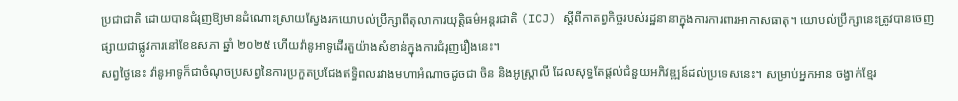ប្រជាជាតិ ដោយបានជំរុញឱ្យមានដំណោះស្រាយស្វែងរកយោបល់ប្រឹក្សាពីតុលាការយុត្តិធម៌អន្តរជាតិ (ICJ) ស្តីពីកាតព្វកិច្ចរបស់រដ្ឋនានាក្នុងការការពារអាកាសធាតុ។ យោបល់ប្រឹក្សានេះត្រូវបានចេញផ្សាយជាផ្លូវការនៅខែឧសភា ឆ្នាំ ២០២៥ ហើយវ៉ានូអាទូដើរតួយ៉ាងសំខាន់ក្នុងការជំរុញរឿងនេះ។
សព្វថ្ងៃនេះ វ៉ានូអាទូក៏ជាចំណុចប្រសព្វនៃការប្រកួតប្រជែងឥទ្ធិពលរវាងមហាអំណាចដូចជា ចិន និងអូស្ត្រាលី ដែលសុទ្ធតែផ្តល់ជំនួយអភិវឌ្ឍន៍ដល់ប្រទេសនេះ។ សម្រាប់អ្នកអាន ចង្វាក់ខ្មែរ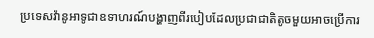ប្រទេសវ៉ានូអាទូជាឧទាហរណ៍បង្ហាញពីរបៀបដែលប្រជាជាតិតូចមួយអាចប្រើការ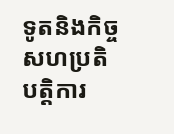ទូតនិងកិច្ចសហប្រតិបត្តិការ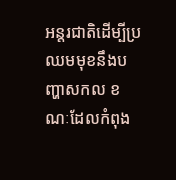អន្តរជាតិដើម្បីប្រឈមមុខនឹងបញ្ហាសកល ខណៈដែលកំពុង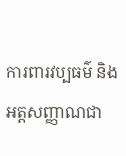ការពារវប្បធម៌ និងអត្តសញ្ញាណជា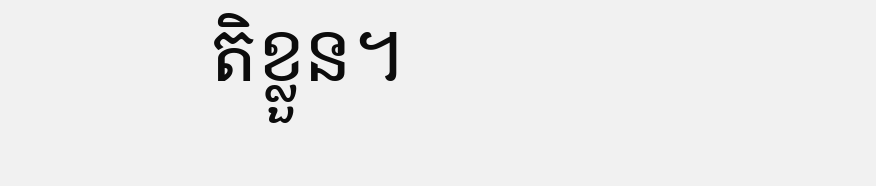តិខ្លួន។